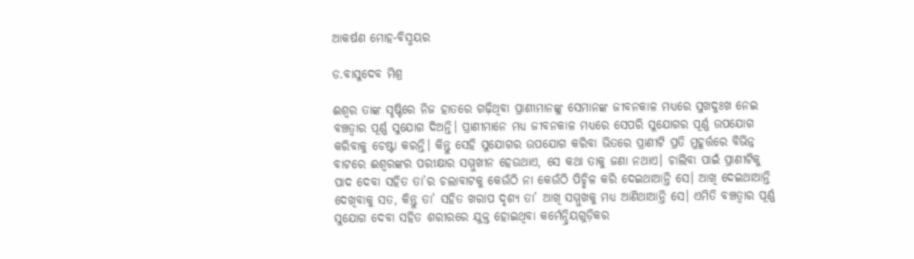ଆକର୍ଷଣ ମୋହ-ବିସ୍ମୟର

ଡ.ବାସୁଦେବ ମିଶ୍ର

ଈଶ୍ୱର ତାଙ୍କ ସୃଷ୍ଟିରେ ନିଜ ହାତରେ ଗଢ଼ିଥିବା ପ୍ରାଣୀମାନଙ୍କୁ ସେମାନଙ୍କ ଜୀବନକାଳ ମଧ୍ୟରେ ସୁଖଦୁଃଖ ନେଇ ବଞ୍ଚତ୍ବାର ପୂର୍ଣ୍ଣ ସୁଯୋଗ ଦିଅନ୍ତି। ପ୍ରାଣୀମାନେ ମଧ୍ୟ ଜୀବନକାଳ ମଧ୍ୟରେ ସେପରି ସୁଯୋଗର ପୂର୍ଣ୍ଣ ଉପଯୋଗ କରିବାକୁ ଚେଷ୍ଟା କରନ୍ତି। କିନ୍ତୁ ସେହି ସୁଯୋଗର ଉପଯୋଗ କରିବା ଭିତରେ ପ୍ରାଣୀଟି ପ୍ରତି ମୁହୂର୍ତ୍ତରେ ବିଭିନ୍ନ ବାଟରେ ଈଶ୍ୱରଙ୍କର ପରୀକ୍ଷାର ସମ୍ମୁଖୀନ ହେଉଥାଏ, ସେ କଥା ତାକୁ ଜଣା ନଥାଏ। ଚାଲିବା ପାଇଁ ପ୍ରାଣୀଟିକୁ ପାଦ ଦେବା ସହିତ ତା’ର ଚଲାବାଟକୁ କେଉଁଠି ନା କେଉଁଠି ପିଚ୍ଛିଳ କରି ଦେଇଥାଆନ୍ତି ସେ। ଆଖି ଦେଇଥାଆନ୍ତି ଦେଖିବାକୁ ସତ, କିନ୍ତୁ ତା’ ସହିତ ଖରାପ ଦୃଶ୍ୟ ତା’ ଆଖି ସମ୍ମୁଖକୁ ମଧ୍ୟ ଆଣିଥାଆନ୍ତି ସେ। ଏମିତି ବଞ୍ଚତ୍ବାର ପୂର୍ଣ୍ଣ ସୁଯୋଗ ଦେବା ସହିତ ଶରୀରରେ ଯୁକ୍ତ ହୋଇଥିବା କର୍ମେନ୍ଦ୍ରିୟଗୁଡ଼ିକର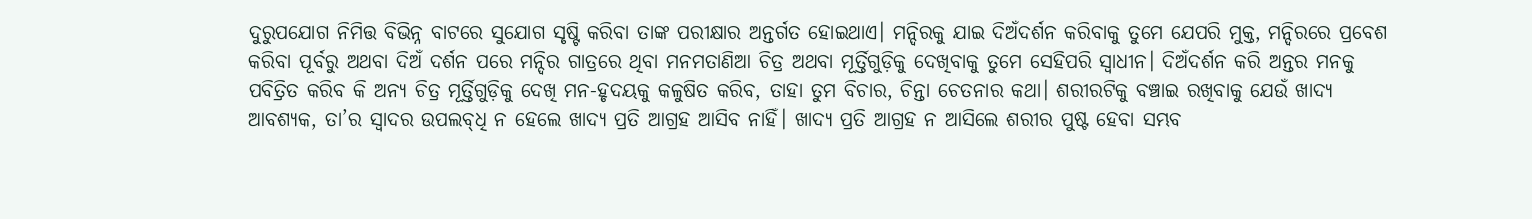ଦୁରୁପଯୋଗ ନିମିତ୍ତ ବିଭିନ୍ନ ବାଟରେ ସୁଯୋଗ ସୃଷ୍ଟି କରିବା ତାଙ୍କ ପରୀକ୍ଷାର ଅନ୍ତର୍ଗତ ହୋଇଥାଏ। ମନ୍ଦିରକୁ ଯାଇ ଦିଅଁଦର୍ଶନ କରିବାକୁ ତୁମେ ଯେପରି ମୁକ୍ତ, ମନ୍ଦିରରେ ପ୍ରବେଶ କରିବା ପୂର୍ବରୁ ଅଥବା ଦିଅଁ ଦର୍ଶନ ପରେ ମନ୍ଦିର ଗାତ୍ରରେ ଥିବା ମନମତାଣିଆ ଚିତ୍ର ଅଥବା ମୂର୍ତ୍ତିଗୁଡ଼ିକୁ ଦେଖିବାକୁ ତୁମେ ସେହିପରି ସ୍ବାଧୀନ। ଦିଅଁଦର୍ଶନ କରି ଅନ୍ତର ମନକୁ ପବିତ୍ରିତ କରିବ କି ଅନ୍ୟ ଚିତ୍ର ମୂର୍ତ୍ତିଗୁଡ଼ିକୁ ଦେଖି ମନ-ହୃଦୟକୁ କଳୁଷିତ କରିବ, ତାହା ତୁମ ବିଚାର, ଚିନ୍ତା ଚେତନାର କଥା। ଶରୀରଟିକୁ ବଞ୍ଚାଇ ରଖିବାକୁ ଯେଉଁ ଖାଦ୍ୟ ଆବଶ୍ୟକ, ତା’ର ସ୍ବାଦର ଉପଲବ୍‌ଧି ନ ହେଲେ ଖାଦ୍ୟ ପ୍ରତି ଆଗ୍ରହ ଆସିବ ନାହିଁ। ଖାଦ୍ୟ ପ୍ରତି ଆଗ୍ରହ ନ ଆସିଲେ ଶରୀର ପୁଷ୍ଟ ହେବା ସମ୍ଭବ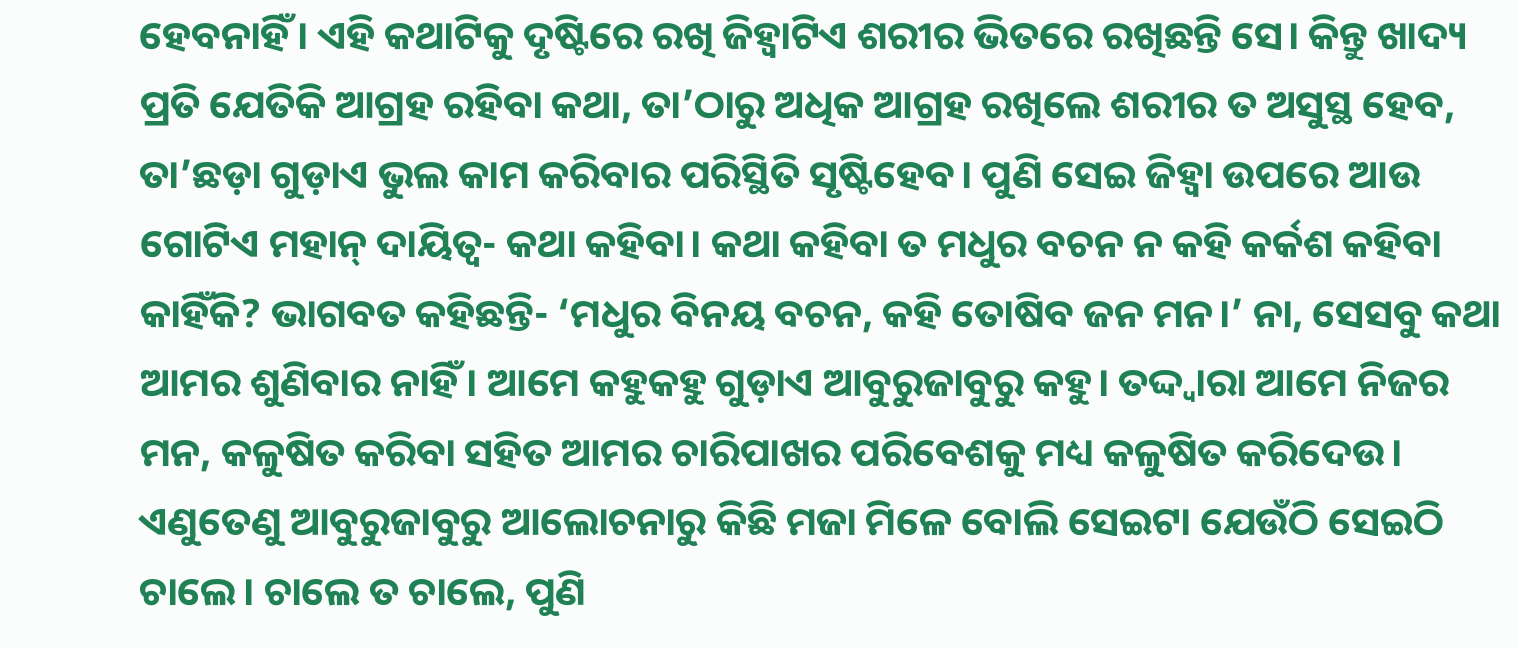ହେବନାହିଁ। ଏହି କଥାଟିକୁ ଦୃଷ୍ଟିରେ ରଖି ଜିହ୍ବାଟିଏ ଶରୀର ଭିତରେ ରଖିଛନ୍ତି ସେ। କିନ୍ତୁ ଖାଦ୍ୟ ପ୍ରତି ଯେତିକି ଆଗ୍ରହ ରହିବା କଥା, ତା’ଠାରୁ ଅଧିକ ଆଗ୍ରହ ରଖିଲେ ଶରୀର ତ ଅସୁସ୍ଥ ହେବ, ତା’ଛଡ଼ା ଗୁଡ଼ାଏ ଭୁଲ କାମ କରିବାର ପରିସ୍ଥିତି ସୃଷ୍ଟିହେବ। ପୁଣି ସେଇ ଜିହ୍ବା ଉପରେ ଆଉ ଗୋଟିଏ ମହାନ୍‌ ଦାୟିତ୍ୱ- କଥା କହିବା। କଥା କହିବା ତ ମଧୁର ବଚନ ନ କହି କର୍କଶ କହିବା କାହିଁକି? ଭାଗବତ କହିଛନ୍ତି- ‘ମଧୁର ବିନୟ ବଚନ, କହି ତୋଷିବ ଜନ ମନ।’ ନା, ସେସବୁ କଥା ଆମର ଶୁଣିବାର ନାହିଁ। ଆମେ କହୁକହୁ ଗୁଡ଼ାଏ ଆବୁରୁଜାବୁରୁ କହୁ। ତଦ୍ଦ୍ବାରା ଆମେ ନିଜର ମନ, କଳୁଷିତ କରିବା ସହିତ ଆମର ଚାରିପାଖର ପରିବେଶକୁ ମଧ୍ୟ କଳୁଷିତ କରିଦେଉ। ଏଣୁତେଣୁ ଆବୁରୁଜାବୁରୁ ଆଲୋଚନାରୁ କିଛି ମଜା ମିଳେ ବୋଲି ସେଇଟା ଯେଉଁଠି ସେଇଠି ଚାଲେ। ଚାଲେ ତ ଚାଲେ, ପୁଣି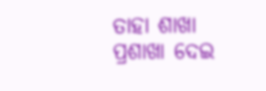ତାହା ଶାଖା ପ୍ରଶାଖା ଦେଇ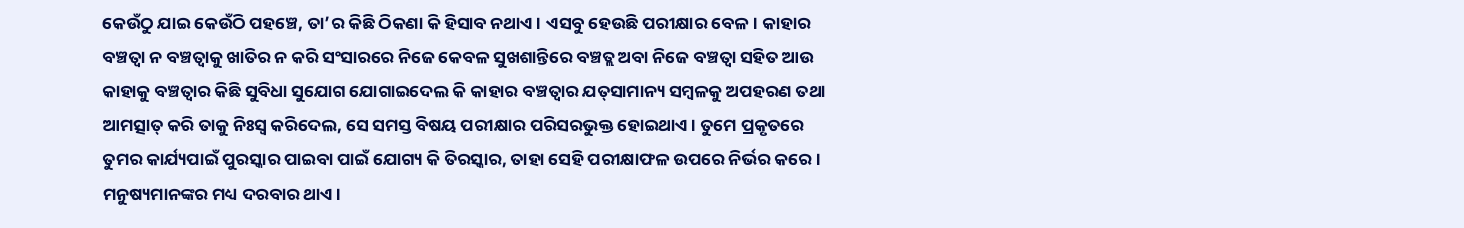କେଉଁଠୁ ଯାଇ କେଉଁଠି ପହଞ୍ଚେ, ତା’ର କିଛି ଠିକଣା କି ହିସାବ ନଥାଏ। ଏସବୁ ହେଉଛି ପରୀକ୍ଷାର ବେଳ। କାହାର ବଞ୍ଚତ୍ବା ନ ବଞ୍ଚତ୍ବାକୁ ଖାତିର ନ କରି ସଂସାରରେ ନିଜେ କେବଳ ସୁଖଶାନ୍ତିରେ ବଞ୍ଚତ୍ଲ ଅବା ନିଜେ ବଞ୍ଚତ୍ବା ସହିତ ଆଉ କାହାକୁ ବଞ୍ଚତ୍ବାର କିଛି ସୁବିଧା ସୁଯୋଗ ଯୋଗାଇଦେଲ କି କାହାର ବଞ୍ଚତ୍ବାର ଯତ୍‌ସାମାନ୍ୟ ସମ୍ବଳକୁ ଅପହରଣ ତଥା ଆମତ୍ସାତ୍‌ କରି ତାକୁ ନିଃସ୍ବ କରିଦେଲ, ସେ ସମସ୍ତ ବିଷୟ ପରୀକ୍ଷାର ପରିସରଭୁକ୍ତ ହୋଇଥାଏ। ତୁମେ ପ୍ରକୃତରେ ତୁମର କାର୍ଯ୍ୟପାଇଁ ପୁରସ୍କାର ପାଇବା ପାଇଁ ଯୋଗ୍ୟ କି ତିରସ୍କାର, ତାହା ସେହି ପରୀକ୍ଷାଫଳ ଉପରେ ନିର୍ଭର କରେ।
ମନୁଷ୍ୟମାନଙ୍କର ମଧ୍ୟ ଦରବାର ଥାଏ।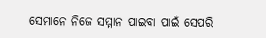ସେମାନେ ନିଜେ ସମ୍ମାନ ପାଇବା ପାଇଁ ସେପରି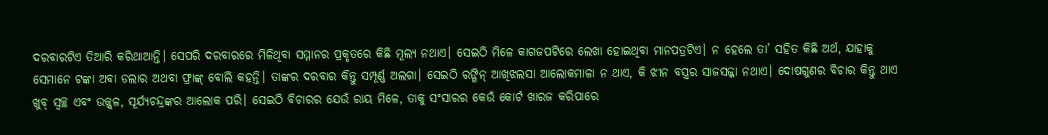ଦରବାରଟିଏ ତିଆରି କରିଥାଆନ୍ତି। ସେପରି ଦରବାରରେ ମିଳିଥିବା ସମ୍ମାନର ପ୍ରକୃତରେ କିଛି ମୂଲ୍ୟ ନଥାଏ। ସେଇଠି ମିଳେ କାଗଜପଟିରେ ଲେଖା ହୋଇଥିବା ମାନପତ୍ରଟିଏ। ନ ହେଲେ ତା’ ସହିତ କିଛି ଅର୍ଥ, ଯାହାକୁ ସେମାନେ ଟଙ୍କା ଅବା ଡଲାର ଅଥବା ଫ୍ରାଙ୍କ୍‌ ବୋଲି କହନ୍ତି। ତାଙ୍କର ଦରବାର କିନ୍ତୁ ସମ୍ପୂର୍ଣ୍ଣ ଅଲଗା। ସେଇଠି ରଙ୍ଗିନ୍‌ ଆଖିଝଲସା ଆଲୋକମାଳା ନ ଥାଏ, କି ଝୀନ ବସ୍ତ୍ରର ସାଜସଜ୍ଜା ନଥାଏ। ଦୋଷଗୁଣର ବିଚାର କିନ୍ତୁ ଥାଏ ଖୁବ୍‌ ସ୍ବଚ୍ଛ ଏବଂ ଉଜ୍ଜ୍ୱଳ, ସୂର୍ଯ୍ୟଚନ୍ଦ୍ରଙ୍କର ଆଲୋକ ପରି। ସେଇଠି ବିଚାରର ଯେଉଁ ରାୟ ମିଳେ, ତାକୁ ସଂସାରର କେଉଁ କୋର୍ଟ ଖାରଜ କରିପାରେ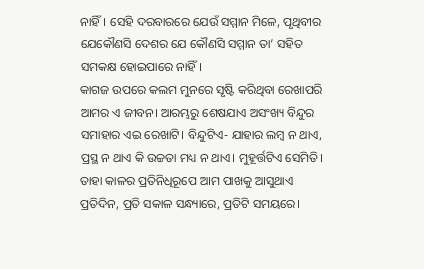ନାହିଁ। ସେହି ଦରବାରରେ ଯେଉଁ ସମ୍ମାନ ମିଳେ, ପୃଥିବୀର ଯେକୌଣସି ଦେଶର ଯେ କୌଣସି ସମ୍ମାନ ତା’ ସହିତ ସମକକ୍ଷ ହୋଇପାରେ ନାହିଁ।
କାଗଜ ଉପରେ କଲମ ମୁନରେ ସୃଷ୍ଟି କରିଥିବା ରେଖାପରି ଆମର ଏ ଜୀବନ। ଆରମ୍ଭରୁ ଶେଷଯାଏ ଅସଂଖ୍ୟ ବିନ୍ଦୁର ସମାହାର ଏଇ ରେଖାଟି। ବିନ୍ଦୁଟିଏ- ଯାହାର ଲମ୍ବ ନ ଥାଏ, ପ୍ରସ୍ଥ ନ ଥାଏ କି ଉଚ୍ଚତା ମଧ୍ୟ ନ ଥାଏ। ମୁହୂର୍ତ୍ତଟିଏ ସେମିତି। ତାହା କାଳର ପ୍ରତିନିଧିରୂପେ ଆମ ପାଖକୁ ଆସୁଥାଏ ପ୍ରତିଦିନ, ପ୍ରତି ସକାଳ ସନ୍ଧ୍ୟାରେ, ପ୍ରତିଟି ସମୟରେ।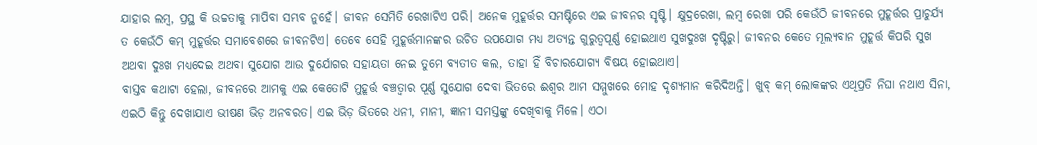ଯାହାର ଲମ୍ବ, ପ୍ରସ୍ଥ କି ଉଚ୍ଚତାକୁ ମାପିବା ସମ୍ଭବ ନୁହେଁ। ଜୀବନ ସେମିତି ରେଖାଟିଏ ପରି। ଅନେକ ମୁହୂର୍ତ୍ତର ସମଷ୍ଟିରେ ଏଇ ଜୀବନର ସୃଷ୍ଟି। କ୍ଷୁଦ୍ରରେଖା, ଲମ୍ବ ରେଖା ପରି କେଉଁଠି ଜୀବନରେ ମୁହୂର୍ତ୍ତର ପ୍ରାଚୁର୍ଯ୍ୟ ତ କେଉଁଠି କମ୍‌ ମୁହୂର୍ତ୍ତର ସମାବେଶରେ ଜୀବନଟିଏ। ତେବେ ସେହି ମୁହୂର୍ତ୍ତମାନଙ୍କର ଉଚିତ ଉପଯୋଗ ମଧ୍ୟ ଅତ୍ୟନ୍ତ ଗୁରୁତ୍ୱପୂର୍ଣ୍ଣ ହୋଇଥାଏ ସୁଖଦୁଃଖ ଦୃଷ୍ଟିରୁ। ଜୀବନର କେତେ ମୂଲ୍ୟବାନ ମୁହୂର୍ତ୍ତ କିପରି ସୁଖ ଅଥବା ଦୁଃଖ ମଧ୍ୟଦେଇ ଅଥବା ସୁଯୋଗ ଆଉ ଦୁର୍ଯୋଗର ସହାୟତା ନେଇ ତୁମେ ବ୍ୟତୀତ କଲ, ତାହା ହିଁ ବିଚାରଯୋଗ୍ୟ ବିଷୟ ହୋଇଥାଏ।
ବାସ୍ତବ କଥାଟା ହେଲା, ଜୀବନରେ ଆମକୁ ଏଇ କେତୋଟି ମୁହୂର୍ତ୍ତ ବଞ୍ଚତ୍ବାର ପୂର୍ଣ୍ଣ ସୁଯୋଗ ଦେବା ଭିତରେ ଈଶ୍ୱର ଆମ ସମ୍ମୁଖରେ ମୋହ ଦୃଶ୍ୟମାନ କରିଦିଅନ୍ତି। ଖୁବ୍‌ କମ୍‌ ଲୋକଙ୍କର ଏଥିପ୍ରତି ନିଘା ନଥାଏ ସିନା, ଏଇଠି କିନ୍ତୁ ଦେଖାଯାଏ ଭୀଷଣ ଭିଡ଼ ଅନବରତ। ଏଇ ଭିଡ଼ ଭିତରେ ଧନୀ, ମାନୀ, ଜ୍ଞାନୀ ସମସ୍ତଙ୍କୁ ଦେଖିବାକୁ ମିଳେ। ଏଠା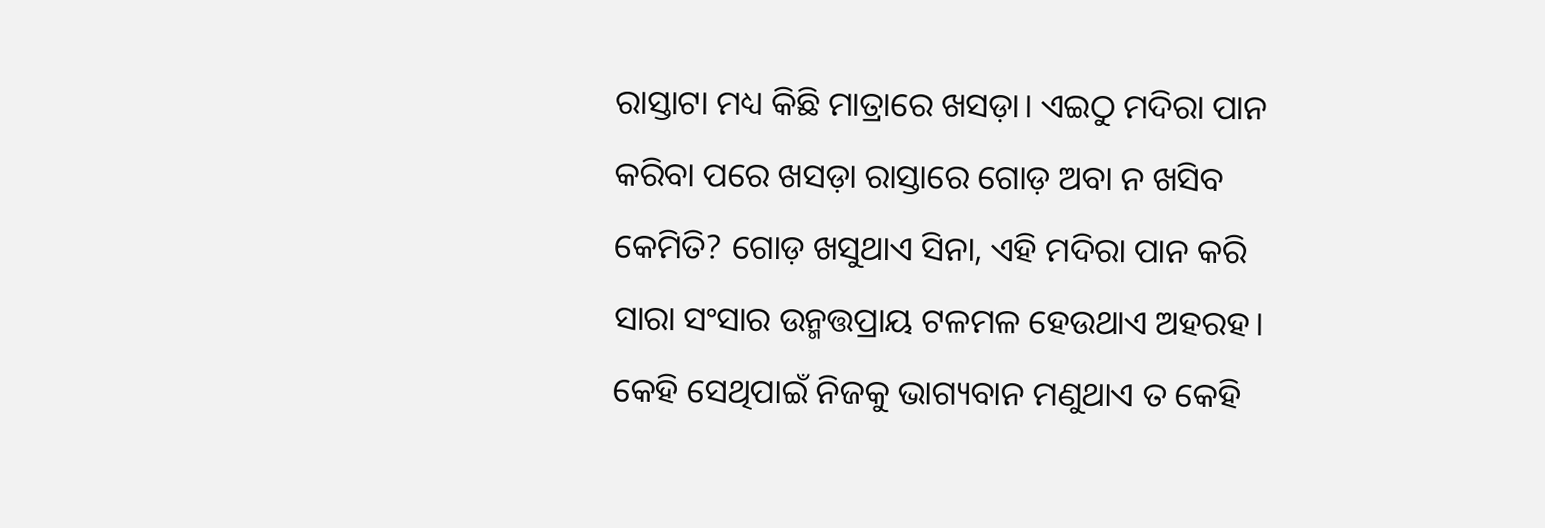ରାସ୍ତାଟା ମଧ୍ୟ କିଛି ମାତ୍ରାରେ ଖସଡ଼ା। ଏଇଠୁ ମଦିରା ପାନ କରିବା ପରେ ଖସଡ଼ା ରାସ୍ତାରେ ଗୋଡ଼ ଅବା ନ ଖସିବ କେମିତି? ଗୋଡ଼ ଖସୁଥାଏ ସିନା, ଏହି ମଦିରା ପାନ କରି ସାରା ସଂସାର ଉନ୍ମତ୍ତପ୍ରାୟ ଟଳମଳ ହେଉଥାଏ ଅହରହ। କେହି ସେଥିପାଇଁ ନିଜକୁ ଭାଗ୍ୟବାନ ମଣୁଥାଏ ତ କେହି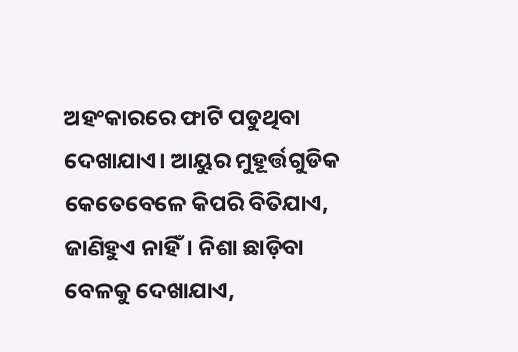ଅହଂକାରରେ ଫାଟି ପଡୁଥିବା ଦେଖାଯାଏ। ଆୟୁର ମୁହୂର୍ତ୍ତଗୁଡିକ କେତେବେଳେ କିପରି ବିତିଯାଏ, ଜାଣିହୁଏ ନାହିଁ। ନିଶା ଛାଡ଼ିବା ବେଳକୁ ଦେଖାଯାଏ,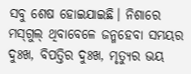ସବୁ ଶେଷ ହୋଇଯାଇଛି। ନିଶାରେ ମସ୍‌ଗୁଲ୍‌ ଥିବାବେଳେ ଜନ୍ମହେବା ସମୟର ଦୁଃଖ, ବିପତ୍ତିର ଦୁଃଖ, ମୃତ୍ୟୁର ଭୟ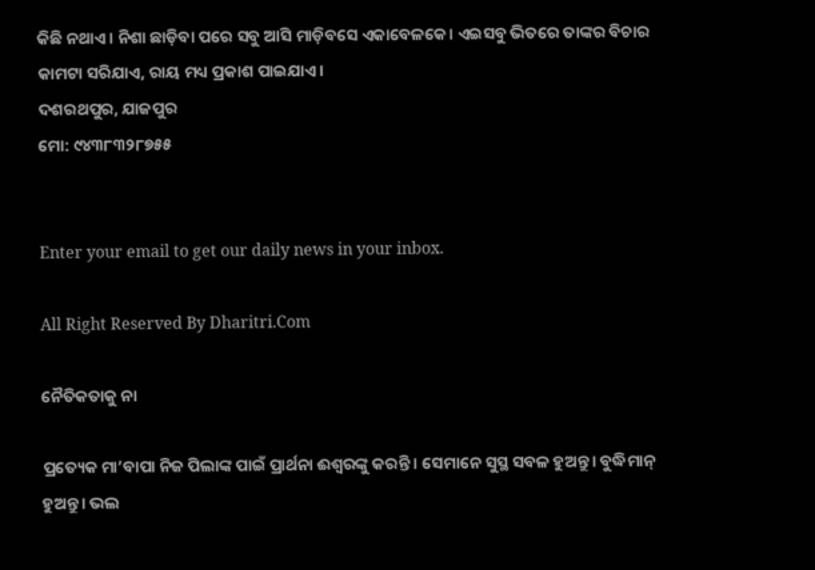କିଛି ନଥାଏ। ନିଶା ଛାଡ଼ିବା ପରେ ସବୁ ଆସି ମାଡ଼ିବସେ ଏକାବେଳକେ। ଏଇସବୁ ଭିତରେ ତାଙ୍କର ବିଚାର କାମଟା ସରିଯାଏ, ରାୟ ମଧ୍ୟ ପ୍ରକାଶ ପାଇଯାଏ।
ଦଶରଥପୁର, ଯାଜପୁର
ମୋ: ୯୪୩୮୩୨୮୭୫୫


Enter your email to get our daily news in your inbox.

All Right Reserved By Dharitri.Com

ନୈତିକତାକୁ ନା

ପ୍ରତ୍ୟେକ ମା’ବାପା ନିଜ ପିଲାଙ୍କ ପାଇଁ ପ୍ରାର୍ଥନା ଈଶ୍ୱରଙ୍କୁ କରନ୍ତି । ସେମାନେ ସୁସ୍ଥ ସବଳ ହୁଅନ୍ତୁ। ବୁଦ୍ଧିମାନ୍‌ ହୁଅନ୍ତୁ। ଭଲ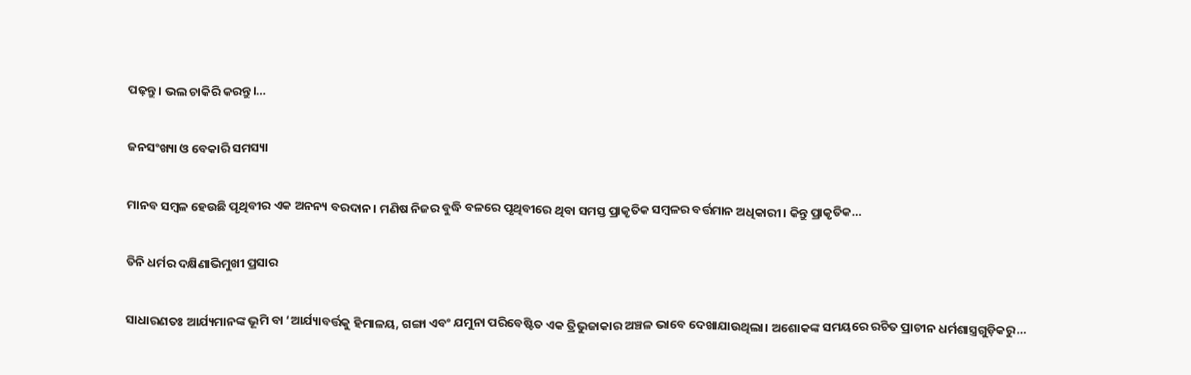ପଢ଼ନ୍ତୁ। ଭଲ ଚାକିରି କରନ୍ତୁ।…

ଜନସଂଖ୍ୟା ଓ ବେକାରି ସମସ୍ୟା

ମାନବ ସମ୍ବଳ ହେଉଛି ପୃଥିବୀର ଏକ ଅନନ୍ୟ ବରଦାନ। ମଣିଷ ନିଜର ବୁଦ୍ଧି ବଳରେ ପୃଥିବୀରେ ଥିବା ସମସ୍ତ ପ୍ରାକୃତିକ ସମ୍ବଳର ବର୍ତ୍ତମାନ ଅଧିକାରୀ। କିନ୍ତୁ ପ୍ରାକୃତିକ…

ତିନି ଧର୍ମର ଦକ୍ଷିଣାଭିମୁଖୀ ପ୍ରସାର

ସାଧାରଣତଃ ଆର୍ଯ୍ୟମାନଙ୍କ ଭୂମି ବା ‘ଆର୍ଯ୍ୟାବର୍ତ୍ତକୁ ହିମାଳୟ, ଗଙ୍ଗା ଏବଂ ଯମୁନା ପରିବେଷ୍ଟିତ ଏକ ତ୍ରିଭୁଜାକାର ଅଞ୍ଚଳ ଭାବେ ଦେଖାଯାଉଥିଲା। ଅଶୋକଙ୍କ ସମୟରେ ରଚିତ ପ୍ରାଚୀନ ଧର୍ମଶାସ୍ତ୍ରଗୁଡ଼ିକରୁ…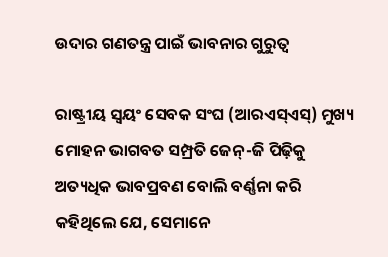ଉଦାର ଗଣତନ୍ତ୍ର ପାଇଁ ଭାବନାର ଗୁରୁତ୍ୱ

ରାଷ୍ଟ୍ରୀୟ ସ୍ବୟଂ ସେବକ ସଂଘ (ଆରଏସ୍‌ଏସ୍‌) ମୁଖ୍ୟ ମୋହନ ଭାଗବତ ସମ୍ପ୍ରତି ଜେନ୍‌-ଜି ପିଢ଼ିକୁ ଅତ୍ୟଧିକ ଭାବପ୍ରବଣ ବୋଲି ବର୍ଣ୍ଣନା କରି କହିଥିଲେ ଯେ, ସେମାନେ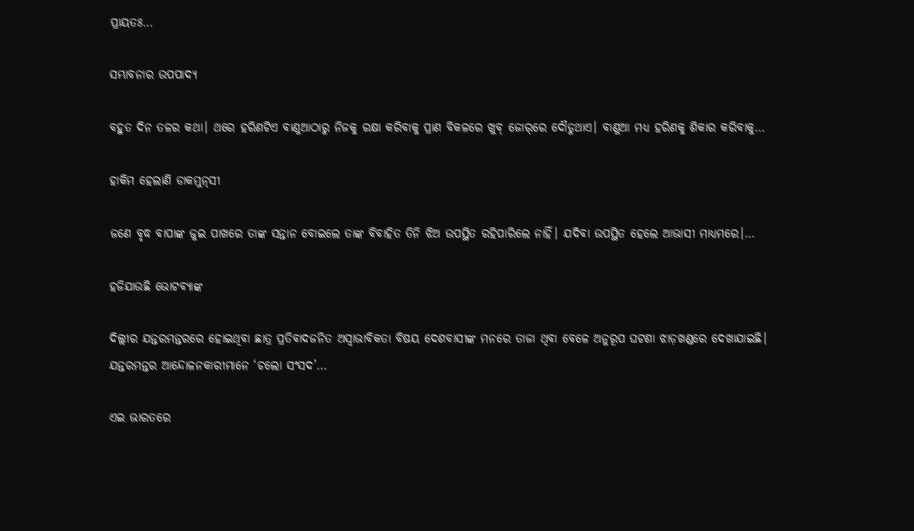ପ୍ରାୟତଃ…

ସମ୍ଭାବନାର ଉପପାଦ୍ୟ

ବହୁତ ଦିନ ତଳର କଥା। ଥରେ ହରିଣଟିଏ ବାଣୁଆଠାରୁ ନିଜକୁ ରକ୍ଷା କରିବାକୁ ପ୍ରାଣ ବିକଳରେ ଖୁବ୍‌ ଜୋର୍‌ରେ ଦୌଡୁଥାଏ। ବାଣୁଆ ମଧ୍ୟ ହରିଣକୁ ଶିକାର କରିବାକୁ…

ହାକିମ ହେଲାଣି ଡାକମୁନ୍‌ସୀ

ଜଣେ ବୃଦ୍ଧ ବାପାଙ୍କ ଜୁଇ ପାଖରେ ତାଙ୍କ ସନ୍ତାନ ବୋଇଲେ ତାଙ୍କ ବିବାହିତ ତିନି ଝିଅ ଉପସ୍ଥିତ ରହିପାରିଲେ ନାହିଁ। ଯଦିବା ଉପସ୍ଥିତ ହେଲେ ଆଭାସୀ ମାଧ୍ୟମରେ।…

ହଜିଯାଉଛି ଭୋଟବ୍ୟାଙ୍କ

ଦିଲ୍ଲୀର ଯନ୍ତରମନ୍ତରରେ ହୋଇଥିବା ଛାତ୍ର ପ୍ରତିବାଦଜନିତ ଅସ୍ବାଭାବିକତା ବିଷୟ ଦେଶବାସୀଙ୍କ ମନରେ ତାଜା ଥିବା ବେଳେ ଅନୁରୂପ ଘଟଣା ଝାଡ଼ଖଣ୍ଡରେ ଦେଖାଯାଇଛି। ଯନ୍ତରମନ୍ତର ଆନ୍ଦୋଳନକାରୀମାନେ ‘ଚଲୋ ସଂସଦ’…

ଏଇ ଭାରତରେ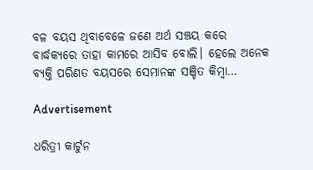ବଳ ବୟସ ଥିବାବେଳେ ଜଣେ ଅର୍ଥ ସଞ୍ଚୟ କରେ ବାର୍ଦ୍ଧକ୍ୟରେ ତାହା କାମରେ ଆସିବ ବୋଲି। ହେଲେ ଅନେକ ବ୍ୟକ୍ତି ପରିଣତ ବୟସରେ ସେମାନଙ୍କ ସଞ୍ଚିତ କିମ୍ବା…

Advertisement

ଧରିତ୍ରୀ କାର୍ଟୁନ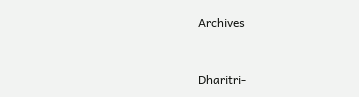Archives



Dharitri-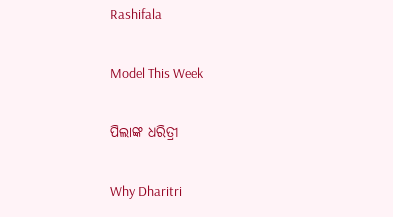Rashifala

Model This Week

ପିଲାଙ୍କ ଧରିତ୍ରୀ

Why Dharitri